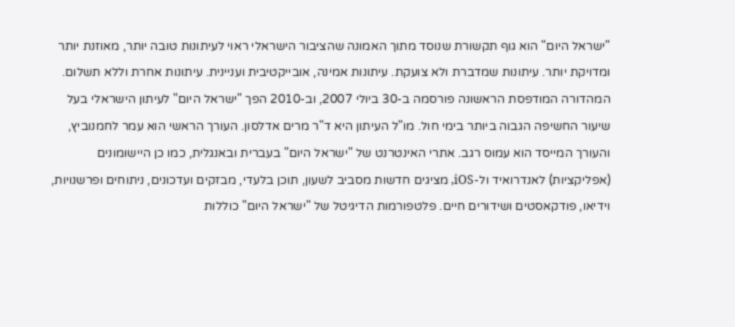"ישראל היום" הוא גוף תקשורת שנוסד מתוך האמונה שהציבור הישראלי ראוי לעיתונות טובה יותר, מאוזנת יותר ומדויקת יותר. עיתונות שמדברת ולא צועקת. עיתונות אמינה, אובייקטיבית ועניינית. עיתונות אחרת וללא תשלום. המהדורה המודפסת הראשונה פורסמה ב-30 ביולי 2007, וב-2010 הפך "ישראל היום" לעיתון הישראלי בעל שיעור החשיפה הגבוה ביותר בימי חול. מו"ל העיתון היא ד"ר מרים אדלסון. העורך הראשי הוא עמר לחמנוביץ, והעורך המייסד הוא עמוס רגב. אתרי האינטרנט של "ישראל היום" בעברית ובאנגלית, כמו כן היישומונים (אפליקציות) לאנדרואיד ול-iOS, מציגים חדשות מסביב לשעון, תוכן בלעדי, מבזקים ועדכונים, ניתוחים ופרשנויות, וידיאו, פודקאסטים ושידורים חיים. פלטפורמות הדיגיטל של "ישראל היום" כוללות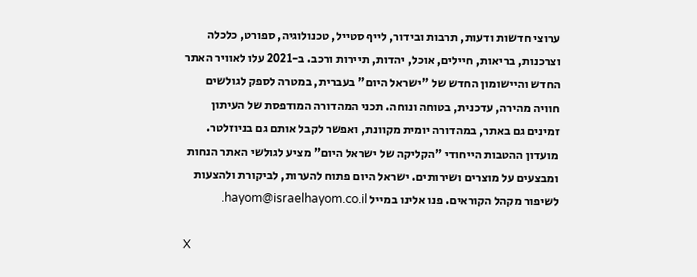ערוצי חדשות ודעות, תרבות ובידור, לייף סטייל, טכנולוגיה, ספורט, כלכלה וצרכנות, בריאות, חיילים, אוכל, יהדות, תיירות ורכב. ב-2021 עלו לאוויר האתר החדש והיישומון החדש של "ישראל היום" בעברית, במטרה לספק לגולשים חוויה מהירה, עדכנית, בטוחה ונוחה. תכני המהדורה המודפסת של העיתון זמינים גם באתר, במהדורה יומית מקוונת, ואפשר לקבל אותם גם בניוזלטר. מועדון ההטבות הייחודי "הקליקה של ישראל היום" מציע לגולשי האתר הנחות ומבצעים על מוצרים ושירותים. ישראל היום פתוח להערות, לביקורת ולהצעות לשיפור מקהל הקוראים. פנו אלינו במייל hayom@israelhayom.co.il.

X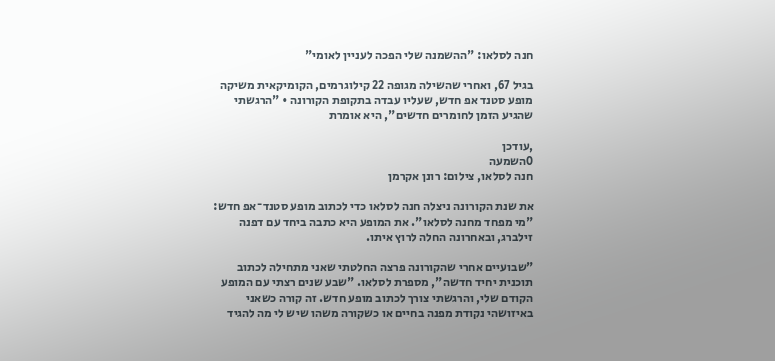חנה לסלאו: "ההשמנה שלי הפכה לעניין לאומי"

בגיל 67, ואחרי שהשילה מגופה 22 קילוגרמים, הקומיקאית משיקה מופע סטנד אפ חדש, שעליו עבדה בתקופת הקורונה • "הרגשתי שהגיע הזמן לחומרים חדשים", היא אומרת

,עודכן
0השמעה
חנה לסלאו, צילום: רונן אקרמן

את שנת הקורונה ניצלה חנה לסלאו כדי לכתוב מופע סטנד־אפ חדש: "מי מפחד מחנה לסלאו". את המופע היא כתבה ביחד עם דפנה זילברג, ובאחרונה החלה לרוץ איתו.

"שבועיים אחרי שהקורונה פרצה החלטתי שאני מתחילה לכתוב תוכנית יחיד חדשה", מספרת לסלאו. "שבע שנים רצתי עם המופע הקודם שלי, והרגשתי צורך לכתוב מופע חדש. זה קורה כשאני באיזושהי נקודת מפנה בחיים או כשקורה משהו שיש לי מה להגיד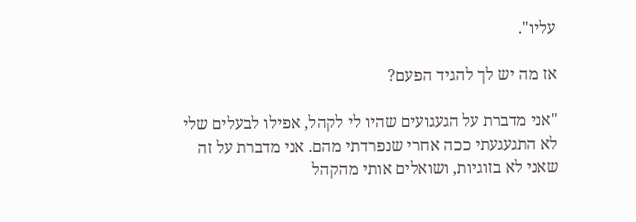עליו".

אז מה יש לך להגיד הפעם?

"אני מדברת על הגעגועים שהיו לי לקהל, אפילו לבעלים שלי לא התגעגעתי ככה אחרי שנפרדתי מהם. אני מדברת על זה שאני לא בזוגיות, ושואלים אותי מהקהל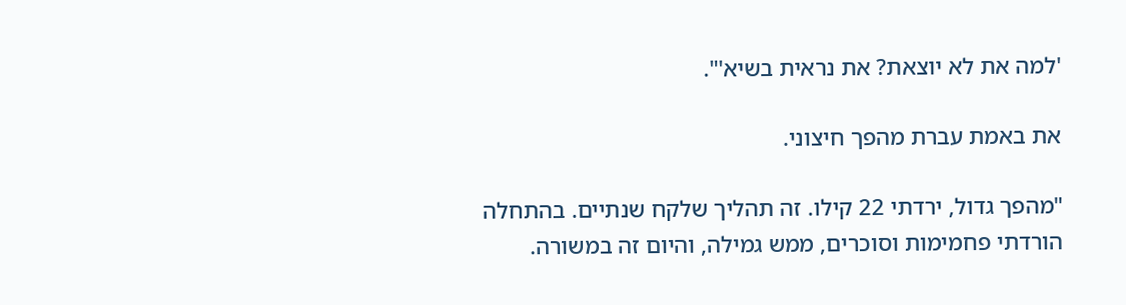'למה את לא יוצאת? את נראית בשיא'".

את באמת עברת מהפך חיצוני.

"מהפך גדול, ירדתי 22 קילו. זה תהליך שלקח שנתיים. בהתחלה הורדתי פחמימות וסוכרים, ממש גמילה, והיום זה במשורה.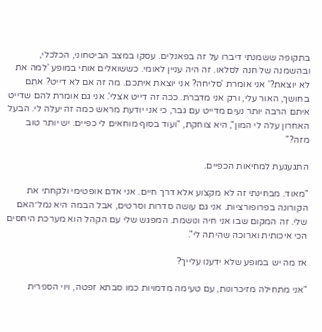בתקופה ששמנתי דיברו על זה בפאנלים. עסקו במצב הביטחוני, הכלכלי, ובהשמנה של חנה לסלאו. זה היה עניין לאומי. כששואלים אותי במופע 'למה את לא יוצאת?' אני אומרת 'סליחה? אני יוצאת איתכם. מה זה אם לא דייט? אתם בחושך, האור עלי, ורק אני מדברת. ככה זה דייט אצלי'. אני גם אומרת להם שדייט איתם הרבה יותר נעים מדייט עם גבר, כי אני יודעת מראש כמה זה יעלה לי. הבעל האחרון עלה לי המון", היא צוחקת, "ועוד בסוף מוחאים לי כפיים. יש יותר טוב מזה?"

התגעגעת למחיאות הכפיים.

"מאוד. מבחינתי זה לא מקצוע אלא דרך חיים. אני אדם אופטימי ולקחתי את הקורונה בפרופורציות. אני גם עושה סדרות וסרטים, אבל הבמה היא נמל־האם שלי. זה המקום שבו אני חיה ונושמת. המפגש שלי עם הקהל הוא מערכת היחסים הכי איכותית וארוכה שהיתה לי".

אז מה יש במופע שלא ידענו עלייך?

"אני מתחילה מזיכרונות, עם טעימה מדמויות כמו סבתא זפטה, ויוי הספרית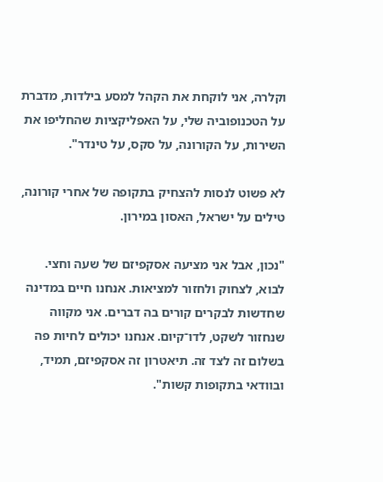וקלרה, אני לוקחת את הקהל למסע בילדות, מדברת על הטכנופוביה שלי, על האפליקציות שהחליפו את השירות, על הקורונה, על סקס, על טינדר".

לא פשוט לנסות להצחיק בתקופה של אחרי קורונה, טילים על ישראל, האסון במירון.

"נכון, אבל אני מציעה אסקפיזם של שעה וחצי. לבוא, לצחוק ולחזור למציאות. אנחנו חיים במדינה שחדשות לבקרים קורים בה דברים. אני מקווה שנחזור לשקט, לדו־קיום. אנחנו יכולים לחיות פה בשלום זה לצד זה. תיאטרון זה אסקפיזם, תמיד, ובוודאי בתקופות קשות".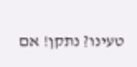טעינו? נתקן! אם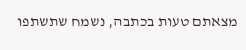מצאתם טעות בכתבה, נשמח שתשתפו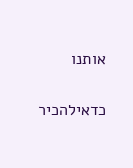אותנו

כדאילהכיר